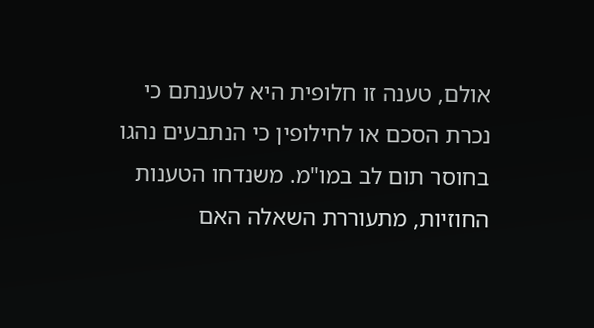אולם, טענה זו חלופית היא לטענתם כי נכרת הסכם או לחילופין כי הנתבעים נהגו בחוסר תום לב במו"מ. משנדחו הטענות החוזיות, מתעוררת השאלה האם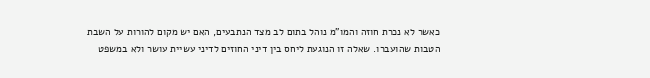כאשר לא נכרת חוזה והמו"מ נוהל בתום לב מצד הנתבעים, האם יש מקום להורות על השבת הטבות שהועברו. שאלה זו הנוגעת ליחס בין דיני החוזים לדיני עשיית עושר ולא במשפט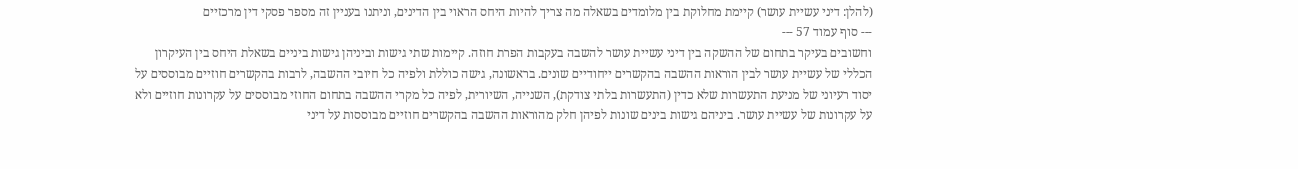(להלן: דיני עשיית עושר) קיימת מחלוקת בין מלומדים בשאלה מה צריך להיות היחס הראוי בין הדינים, וניתנו בעניין זה מספר פסקי דין מרכזיים
--- סוף עמוד 57 ---
וחשובים בעיקר בתחום של ההשקה בין דיני עשיית עושר להשבה בעקבות הפרת חוזה. קיימות שתי גישות וביניהן גישות ביניים בשאלת היחס בין העיקרון הכללי של עשיית עושר לבין הוראות ההשבה בהקשרים ייחודיים שונים. בראשונה, גישה כוללת ולפיה כל חיובי ההשבה, לרבות בהקשרים חוזיים מבוססים על יסוד רעיוני של מניעת התעשרות שלא כדין (התעשרות בלתי צודקת), השנייה, השיורית, לפיה כל מקרי ההשבה בתחום החוזי מבוססים על עקרונות חוזיים ולא על עקרונות של עשיית עושר. ביניהם גישות בינים שונות לפיהן חלק מהוראות ההשבה בהקשרים חוזיים מבוססות על דיני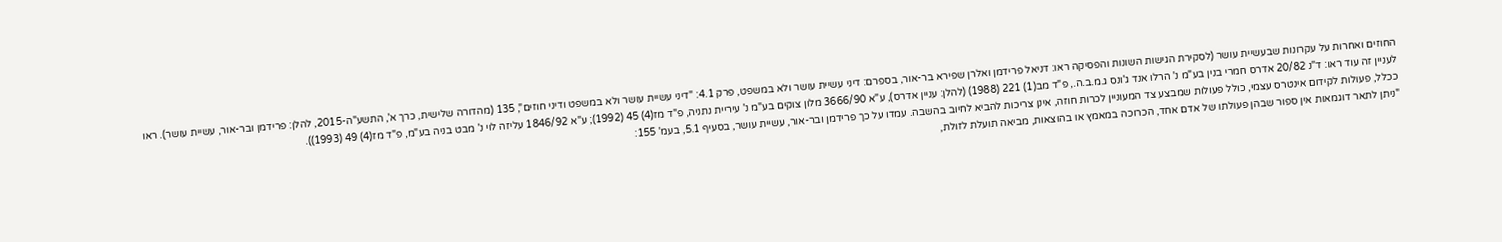החוזים ואחרות על עקרונות שבעשיית עושר (לסקירת הגישות השונות והפסיקה ראו: דניאל פרידמן ואלרן שפירא בר-אור, בספרם: דיני עשיית עושר ולא במשפט, פרק 4.1: "דיני עשיית עושר ולא במשפט ודיני חוזים", 135 (מהדורה שלישית, כרך א', התשע"ה-2015, להלן: פרידמן ובר-אור, עשיית עושר). ראו לעניין זה עוד ראו: ד"נ 20/82 אדרס חמרי בנין בע"מ נ' הרלו אנד ג'ונס ג.מ.ב.ה., פ"ד מב(1) 221 (1988) (להלן: עניין אדרס), ע"א 3666/90 מלון צוקים בע"מ נ' עיריית נתניה, פ"ד מז(4) 45 (1992); ע"א 1846/92 עליזה לוי נ' מבט בניה בע"מ, פ"ד מז(4) 49 (1993)).
ככלל, פעולות לקידום אינטרס עצמי, כולל פעולות שמבצע צד המעוניין לכרות חוזה, אינן צריכות להביא לחיוב בהשבה. עמדו על כך פרידמן ובר-אור, עשיית עושר, בסעיף 5.1, בעמ' 155:
"ניתן לתאר דוגמאות אין ספור שבהן פעולתו של אדם אחד, הכרוכה במאמץ או בהוצאות, מביאה תועלת לזולת,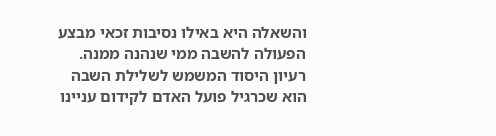והשאלה היא באילו נסיבות זכאי מבצע הפעולה להשבה ממי שנהנה ממנה. רעיון היסוד המשמש לשלילת השבה הוא שכרגיל פועל האדם לקידום עניינו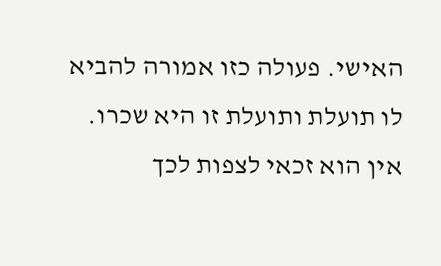האישי. פעולה כזו אמורה להביא לו תועלת ותועלת זו היא שכרו. אין הוא זכאי לצפות לכך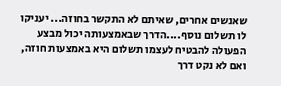שאנשים אחרים, שאיתם לא התקשר בחוזה... יעניקו לו תשלום נוסף....הדרך שבאמצעותה יכול מבצע הפעולה להבטיח לעצמו תשלום היא באמצעות חוזה, ואם לא נקט דרך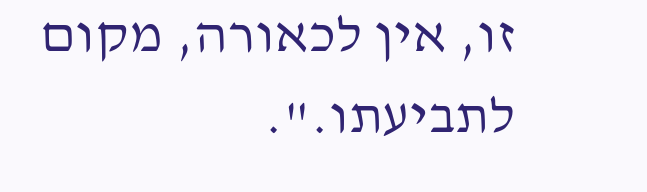זו, אין לכאורה, מקום לתביעתו.".